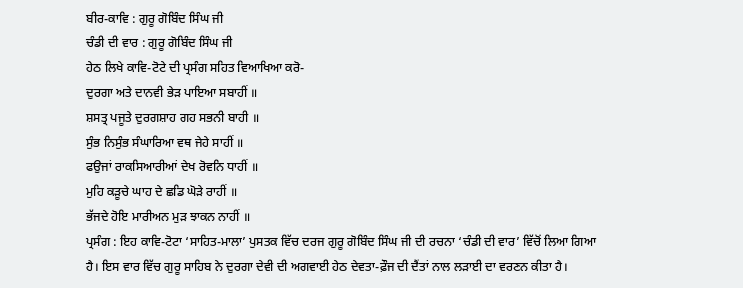ਬੀਰ-ਕਾਵਿ : ਗੁਰੂ ਗੋਬਿੰਦ ਸਿੰਘ ਜੀ
ਚੰਡੀ ਦੀ ਵਾਰ : ਗੁਰੂ ਗੋਬਿੰਦ ਸਿੰਘ ਜੀ
ਹੇਠ ਲਿਖੇ ਕਾਵਿ-ਟੋਟੇ ਦੀ ਪ੍ਰਸੰਗ ਸਹਿਤ ਵਿਆਖਿਆ ਕਰੋ-
ਦੁਰਗਾ ਅਤੇ ਦਾਨਵੀ ਭੇੜ ਪਾਇਆ ਸਬਾਹੀਂ ॥
ਸ਼ਸਤ੍ਰ ਪਜੂਤੇ ਦੁਰਗਸ਼ਾਹ ਗਹ ਸਭਨੀ ਬਾਹੀ ॥
ਸੁੰਭ ਨਿਸੁੰਭ ਸੰਘਾਰਿਆ ਵਥ ਜੇਹੇ ਸਾਹੀਂ ॥
ਫਉਜਾਂ ਰਾਕਸਿਆਰੀਆਂ ਦੇਖ ਰੋਵਨਿ ਧਾਹੀਂ ॥
ਮੁਹਿ ਕੜੂਚੇ ਘਾਹ ਦੇ ਛਡਿ ਘੋੜੇ ਰਾਹੀਂ ॥
ਭੱਜਦੇ ਹੋਇ ਮਾਰੀਅਨ ਮੁੜ ਝਾਕਨ ਨਾਹੀਂ ॥
ਪ੍ਰਸੰਗ : ਇਹ ਕਾਵਿ-ਟੋਟਾ ‘ਸਾਹਿਤ-ਮਾਲਾ’ ਪੁਸਤਕ ਵਿੱਚ ਦਰਜ ਗੁਰੂ ਗੋਬਿੰਦ ਸਿੰਘ ਜੀ ਦੀ ਰਚਨਾ ‘ਚੰਡੀ ਦੀ ਵਾਰ’ ਵਿੱਚੋਂ ਲਿਆ ਗਿਆ ਹੈ। ਇਸ ਵਾਰ ਵਿੱਚ ਗੁਰੂ ਸਾਹਿਬ ਨੇ ਦੁਰਗਾ ਦੇਵੀ ਦੀ ਅਗਵਾਈ ਹੇਠ ਦੇਵਤਾ-ਫ਼ੌਜ ਦੀ ਦੈਂਤਾਂ ਨਾਲ ਲੜਾਈ ਦਾ ਵਰਣਨ ਕੀਤਾ ਹੈ।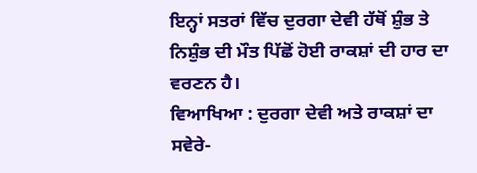ਇਨ੍ਹਾਂ ਸਤਰਾਂ ਵਿੱਚ ਦੁਰਗਾ ਦੇਵੀ ਹੱਥੋਂ ਸ਼ੁੰਭ ਤੇ ਨਿਸ਼ੁੰਭ ਦੀ ਮੌਤ ਪਿੱਛੋਂ ਹੋਈ ਰਾਕਸ਼ਾਂ ਦੀ ਹਾਰ ਦਾ ਵਰਣਨ ਹੈ।
ਵਿਆਖਿਆ : ਦੁਰਗਾ ਦੇਵੀ ਅਤੇ ਰਾਕਸ਼ਾਂ ਦਾ ਸਵੇਰੇ-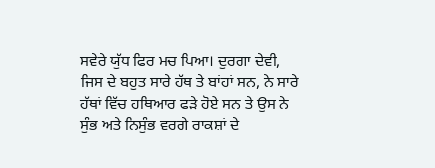ਸਵੇਰੇ ਯੁੱਧ ਫਿਰ ਮਚ ਪਿਆ। ਦੁਰਗਾ ਦੇਵੀ, ਜਿਸ ਦੇ ਬਹੁਤ ਸਾਰੇ ਹੱਥ ਤੇ ਬਾਂਹਾਂ ਸਨ, ਨੇ ਸਾਰੇ ਹੱਥਾਂ ਵਿੱਚ ਹਥਿਆਰ ਫੜੇ ਹੋਏ ਸਨ ਤੇ ਉਸ ਨੇ ਸੁੰਭ ਅਤੇ ਨਿਸੁੰਭ ਵਰਗੇ ਰਾਕਸ਼ਾਂ ਦੇ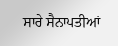ਸਾਰੇ ਸੈਨਾਪਤੀਆਂ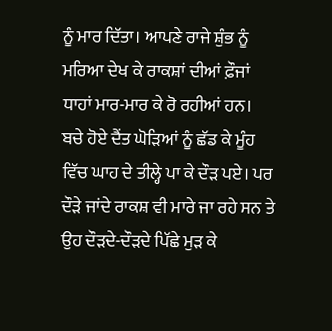ਨੂੰ ਮਾਰ ਦਿੱਤਾ। ਆਪਣੇ ਰਾਜੇ ਸ਼ੁੰਭ ਨੂੰ ਮਰਿਆ ਦੇਖ ਕੇ ਰਾਕਸ਼ਾਂ ਦੀਆਂ ਫ਼ੌਜਾਂ ਧਾਹਾਂ ਮਾਰ-ਮਾਰ ਕੇ ਰੋ ਰਹੀਆਂ ਹਨ। ਬਚੇ ਹੋਏ ਦੈਂਤ ਘੋੜਿਆਂ ਨੂੰ ਛੱਡ ਕੇ ਮੂੰਹ ਵਿੱਚ ਘਾਹ ਦੇ ਤੀਲ੍ਹੇ ਪਾ ਕੇ ਦੌੜ ਪਏ। ਪਰ ਦੌੜੇ ਜਾਂਦੇ ਰਾਕਸ਼ ਵੀ ਮਾਰੇ ਜਾ ਰਹੇ ਸਨ ਤੇ ਉਹ ਦੌੜਦੇ-ਦੌੜਦੇ ਪਿੱਛੇ ਮੁੜ ਕੇ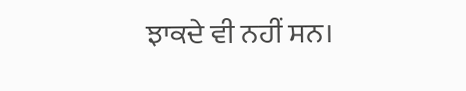ਝਾਕਦੇ ਵੀ ਨਹੀਂ ਸਨ।